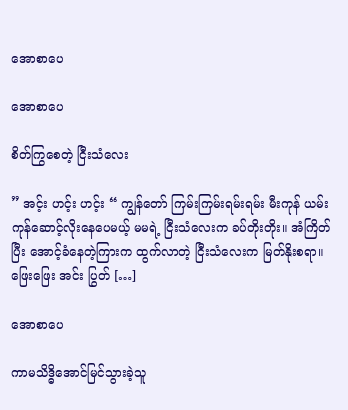အောစာပေ

အောစာပေ

စိတ်ကြွစေတဲ့ ငြီးသံလေး

” အင့်း ဟင့်း ဟင့်း “ ကျွန်တော် ကြမ်းကြမ်းရမ်းရမ်း မီးကုန် ယမ်းကုန်ဆောင့်လိုးနေပေမယ့် မမရဲ့ ငြီးသံလေးက ခပ်တိုးတိုး။ အံကြိတ်ပြီး အောင့်ခံနေတဲ့ကြားက ထွက်လာတဲ့ ငြီးသံလေးက မြတ်နိုးစရာ။ ဖြေးဖြေး အင်း ပြွတ် […]

အောစာပေ

ကာမသိဒ္ဓိအောင်မြင်သွားခဲ့သူ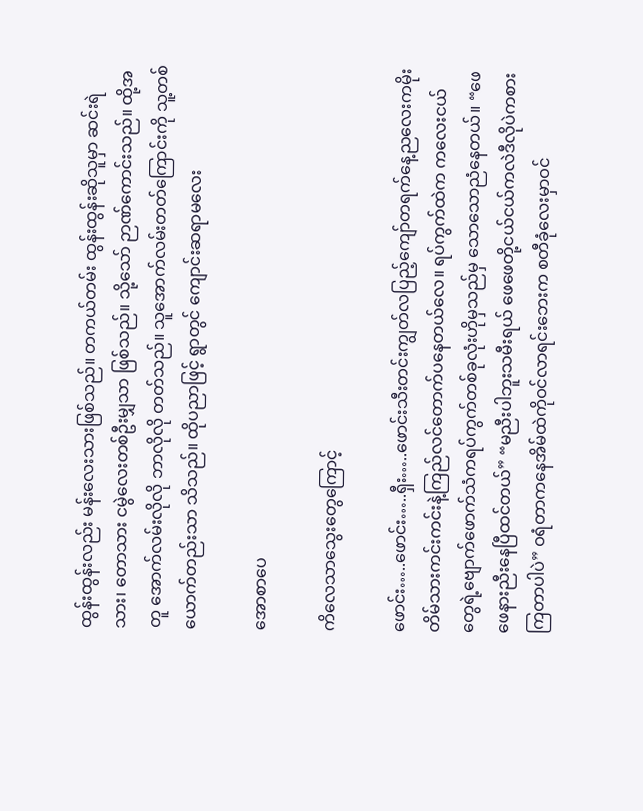ထွန်းထွန်းလည်း မန်းလေးသားဖြစ်သည်။ တကယ်တမ်း ထွန်းထွန်းဆိုသူမှာ ဆင်းရဲသား၊ တောသား ငမွဲလေးတစ်ဦးမျှသာ ဖြစ်သည်။ သို့သော် ဉာဏ်ကောင်းသည်။ ထို့အတူ အောက်လမ်းလိုလို ဘာလိုလို တတ်သည်။ သူအောက်လမ်းတတ်ကြောင်းကို သူ့တစ်ယောက်တည်းသာ သိသည်။ ထိုပညာဖြင့် ရွာတွင် ကျောင်းဆရာမလေး

အောစာပေ

ကိလေသာသွေးတွေကြောင့်

ဖောင်း…..ဖောင်း…..ရှီး…..ဖောင်းသီးတင်းကျွတ်လပြည့်ကျော်တရက်နေ့ညလေးကမိုးတိမ်သားကင်းကင်းနဲ့ကြည်လင်တောက်ပနေတယ်လေ။ ရပ်ကွက်ထဲက ကလေးငယ်တွေရဲ့ဗျောက်ဖောက်သံကရပ်ကွက်တစ်ခုလုံးဟိုမှသည်မှ သောသောညံနေတယ်။ “ဖေဖေနားညီးနေပြီထင်တယ်” “မညီးပါဘူးသမီးရယ် ဖေဖေတို့ငယ်ငယ်ကလဲဒီလိုပဲကစားကြတာပါပဲ” ဝရံတာကနေအိမ်ထဲကိုဝင်လာရင်းဘေးက စတီခုံလေးမှာဝင်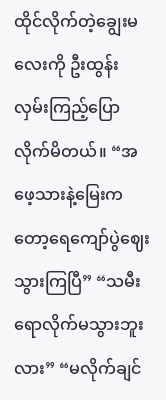ထိုင်လိုက်တဲ့ချွေးမလေးကို ဦးထွန်းလှမ်းကြည့်ပြောလိုက်မိတယ်။ “အဖေ့သားနဲ့မြေးကတော့ရေကျော်ပွဲဈေးသွားကြပြီ” “သမီးရောလိုက်မသွားဘူးလား” “မလိုက်ချင်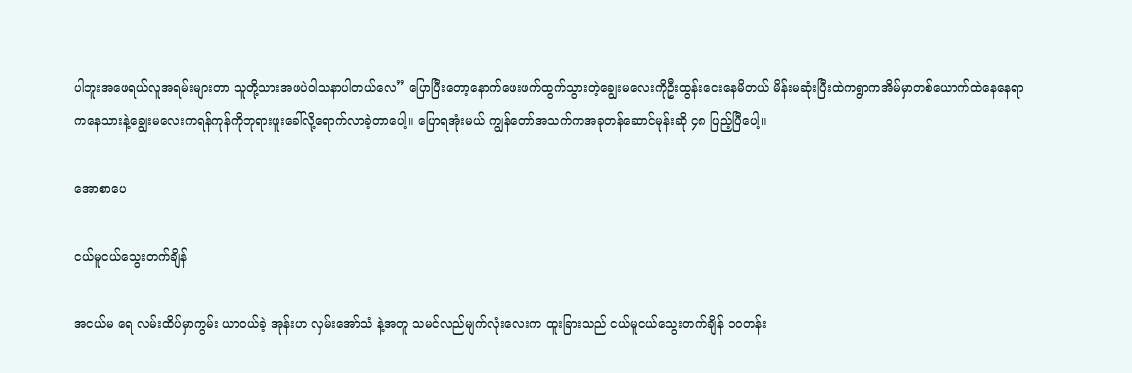ပါဘူးအဖေရယ်လူအရမ်းများတာ သူတို့သားအဖပဲဝါသနာပါတယ်လေ” ပြောပြီးတော့နောက်ဖေးဖက်ထွက်သွားတဲ့ချွေးမလေးကိုဦးထွန်းငေးနေမိတယ် မိန်းမဆုံးပြီးထဲကရွာကအိမ်မှာတစ်ယောက်ထဲနေနေရာကနေသားနဲ့ချွေးမလေးကရန်ကုန်ကိုဘုရားဖူးခေါ်လို့ရောက်လာခဲ့တာပေါ့။ ပြောရအုံးမယ် ကျွန်တော်အသက်ကအခုတန်ဆောင်မုန်းဆို ၄၈ ပြည့်ပြီပေါ့။

အောစာပေ

ငယ်မူငယ်သွေးတက်ချိန်

အငယ်မ ရေ လမ်းထိပ်မှာကွမ်း ယာဝယ်ခဲ့ အုန်းဟ လှမ်းအော်သံ နဲ့အတူ သမင်လည်မျက်လုံးလေးက ထူးခြားသည် ငယ်မူငယ်သွေးတက်ချိန် ၁၀တန်း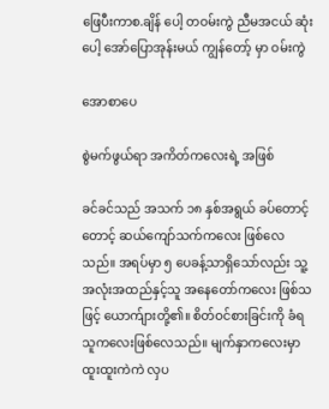ဖြေပီးကာစ.ချိန် ပေါ့ တဝမ်းကွဲ ညီမအငယ် ဆုံးပေါ့ အော်ပြောအုန်းမယ် ကျွန်တော့် မှာ ဝမ်းကွဲ

အောစာပေ

စွဲမက်ဖွယ်ရာ အကိတ်ကလေးရဲ့ အဖြစ်

ခင်ခင်သည် အသက် ၁၈ နှစ်အရွယ် ခပ်တောင့်တောင့် ဆယ်ကျော်သက်ကလေး ဖြစ်လေသည်။ အရပ်မှာ ၅ ပေခန့်သာရှိသော်လည်း သူ့အလုံးအထည်နှင့်သူ အနေတော်ကလေး ဖြစ်သဖြင့် ယောက်ျားတို့၏။ စိတ်ဝင်စားခြင်းကို ခံရသူကလေးဖြစ်လေသည်။ မျက်နှာကလေးမှာ ထူးထူးကဲကဲ လှပ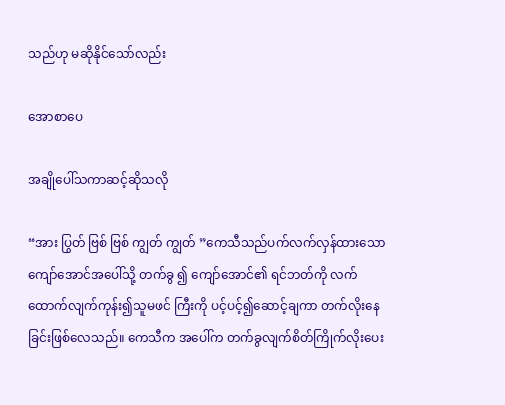သည်ဟု မဆိုနိုင်သော်လည်း

အောစာပေ

အချိုပေါ်သကာဆင့်ဆိုသလို

“အား ပြွတ် ဗြစ် ဗြစ် ကျွတ် ကျွတ် ”ကေသီသည်ပက်လက်လှန်ထားသော ကျော်အောင်အပေါ်သို့ တက်ခွ ၍ ကျော်အောင်၏ ရင်ဘတ်ကို လက်ထောက်လျက်ကုန်း၍သူမဖင် ကြီးကို ပင့်ပင့်၍ဆောင့်ချကာ တက်လိုးနေခြင်းဖြစ်လေသည်။ ကေသီက အပေါ်က တက်ခွလျက်စိတ်ကြိုက်လိုးပေး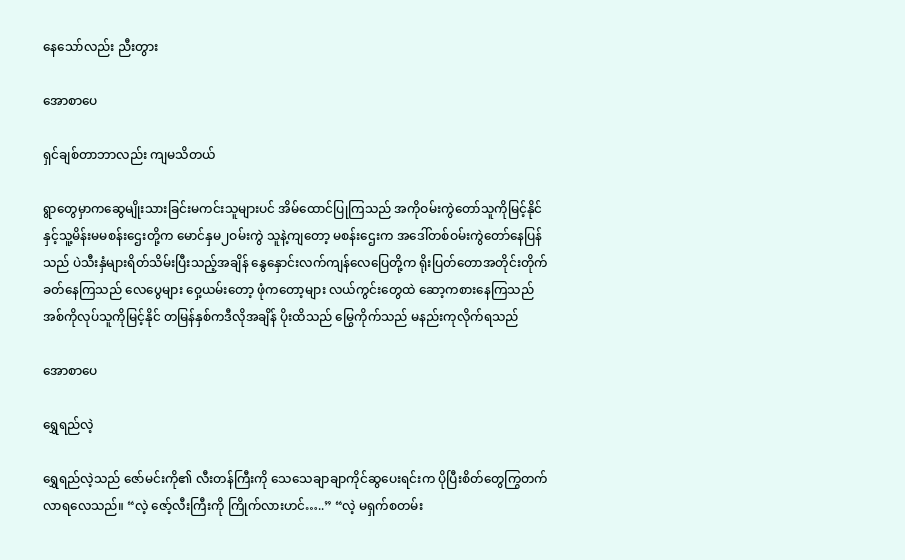နေသော်လည်း ညီးတွား

အောစာပေ

ရှင်ချစ်တာဘာလည်း ကျမသိတယ်

ရွာတွေမှာကဆွေမျိုးသားခြင်းမကင်းသူများပင် အိမ်ထောင်ပြုကြသည် အကိုဝမ်းကွဲတော်သူကိုမြင့်နိုင်နှင့်သူ့မိန်းမမစန်းဌေးတို့က မောင်နှမ၂ဝမ်းကွဲ သူနဲ့ကျတော့ မစန်းဌေးက အဒေါ်တစ်ဝမ်းကွဲတော်နေပြန်သည် ပဲသီးနှံများရိတ်သိမ်းပြီးသည့်အချိန် နွေနှောင်းလက်ကျန်လေပြေတို့က ရိုးပြတ်တောအတိုင်းတိုက်ခတ်နေကြသည် လေပွေများ ဝှေ့ယမ်းတော့ ဖုံကတော့များ လယ်ကွင်းတွေထဲ ဆော့ကစားနေကြသည် အစ်ကိုလုပ်သူကိုမြင့်နိုင် တမြန်နှစ်ကဒီလိုအချိန် ပိုးထိသည် မြွေကိုက်သည် မနည်းကုလိုက်ရသည်

အောစာပေ

ရွှေရည်လဲ့

ရွှေရည်လဲ့သည် ဇော်မင်းကို၏ လီးတန်ကြီးကို သေသေချာချာကိုင်ဆွပေးရင်းက ပိုပြီးစိတ်တွေကြွတက်လာရလေသည်။ “လဲ့ ဇော့်လီးကြီးကို ကြိုက်လားဟင်…..” “လဲ့ မရှက်စတမ်း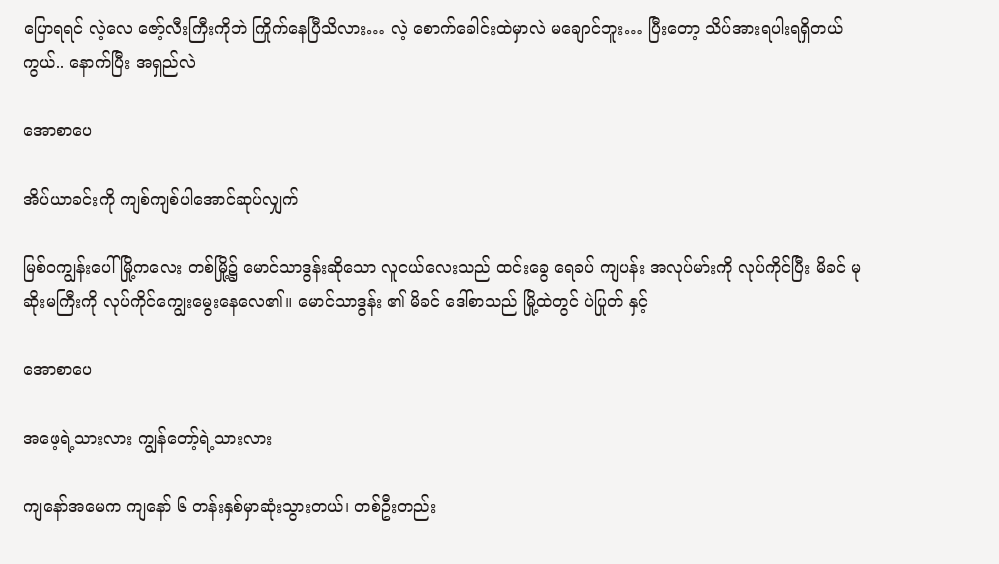ပြောရရင် လဲ့လေ ဇော့်လီးကြီးကိုဘဲ ကြိုက်နေပြီသိလား… လဲ့ စောက်ခေါင်းထဲမှာလဲ မချောင်ဘူး… ပြီးတော့ သိပ်အားရပါးရရှိတယ်ကွယ်.. နောက်ပြီး အရှည်လဲ

အောစာပေ

အိပ်ယာခင်းကို ကျစ်ကျစ်ပါအောင်ဆုပ်လျှက်

မြစ်ဝကျွန်းပေါ် မြို့ကလေး တစ်မြို့၌ မောင်သာဒွန်းဆိုသော လူငယ်လေးသည် ထင်းခွေ ရေခပ် ကျပန်း အလုပ်မာ်းကို လုပ်ကိုင်ပြီး မိခင် မုဆိုးမကြီးကို လုပ်ကိုင်ကျွေးမွေးနေလေ၏။ မောင်သာဒွန်း ၏ မိခင် ဒေါ်စာသည် မြို့ထဲတွင် ပဲပြုတ် နှင့်

အောစာပေ

အဖေ့ရဲ့သားလား ကျွန်တော့်ရဲ့သားလား

ကျနော်အမေက ကျနော် ၆ တန်းနှစ်မှာဆုံးသွားတယ်၊ တစ်ဦးတည်း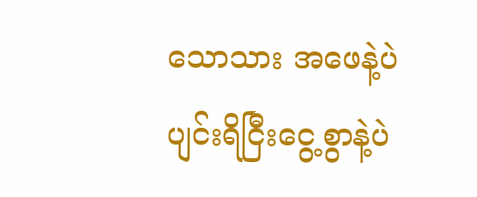သောသား အဖေနဲ့ပဲ ပျင်းရိငြီးငွေ့စွာနဲ့ပဲ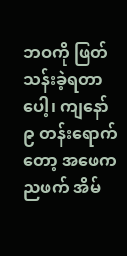ဘဝကို ဖြတ်သန်းခဲ့ရတာပေါ့၊ ကျနော် ၉ တန်းရောက်တော့ အဖေက ညဖက် အိမ်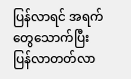ပြန်လာရင် အရက်တွေသောက်ပြီး ပြန်လာတတ်လာ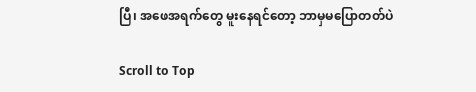ပြီ၊ အဖေအရက်တွေ မူးနေရင်တော့ ဘာမှမပြောတတ်ပဲ

Scroll to Top